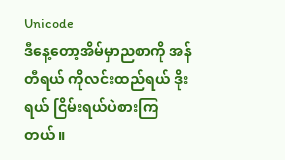Unicode
ဒီနေ့တော့အိမ်မှာညစာကို အန်တီရယ် ကိုလင်းထည်ရယ် ဒိုးရယ် ငြိမ်းရယ်ပဲစားကြတယ်။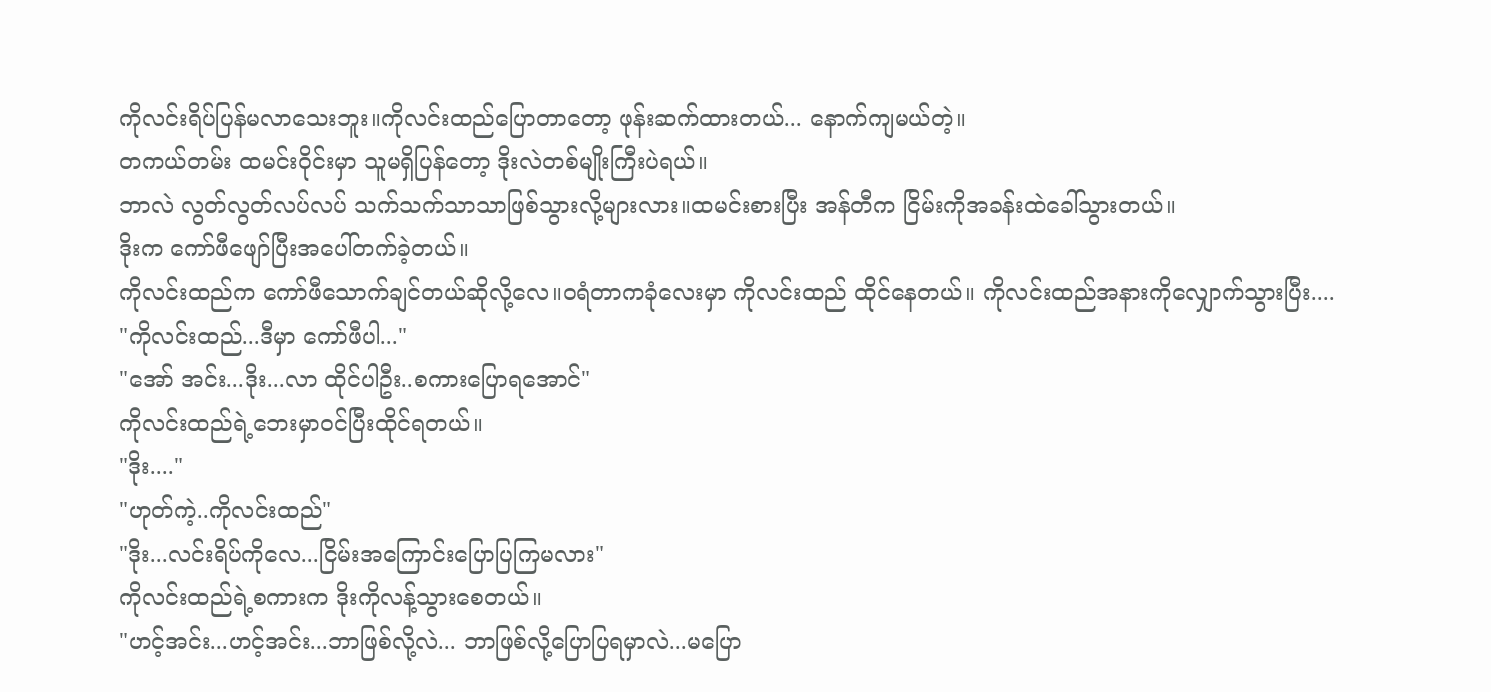ကိုလင်းရိပ်ပြန်မလာသေးဘူး။ကိုလင်းထည်ပြောတာတော့ ဖုန်းဆက်ထားတယ်... နောက်ကျမယ်တဲ့။
တကယ်တမ်း ထမင်းဝိုင်းမှာ သူမရှိပြန်တော့ ဒိုးလဲတစ်မျိုးကြီးပဲရယ်။
ဘာလဲ လွတ်လွတ်လပ်လပ် သက်သက်သာသာဖြစ်သွားလို့များလား။ထမင်းစားပြီး အန်တီက ငြိမ်းကိုအခန်းထဲခေါ်သွားတယ်။
ဒိုးက ကော်ဖီဖျော်ပြီးအပေါ်တက်ခဲ့တယ်။
ကိုလင်းထည်က ကော်ဖီသောက်ချင်တယ်ဆိုလို့လေ။ဝရံတာကခုံလေးမှာ ကိုလင်းထည် ထိုင်နေတယ်။ ကိုလင်းထည်အနားကိုလျှောက်သွားပြီး....
"ကိုလင်းထည်...ဒီမှာ ကော်ဖီပါ..."
"အော် အင်း...ဒိုး...လာ ထိုင်ပါဦး..စကားပြောရအောင်"
ကိုလင်းထည်ရဲ့ဘေးမှာဝင်ပြီးထိုင်ရတယ်။
"ဒိုး...."
"ဟုတ်ကဲ့..ကိုလင်းထည်"
"ဒိုး...လင်းရိပ်ကိုလေ...ငြိမ်းအကြောင်းပြောပြကြမလား"
ကိုလင်းထည်ရဲ့စကားက ဒိုးကိုလန့်သွားစေတယ်။
"ဟင့်အင်း...ဟင့်အင်း...ဘာဖြစ်လို့လဲ... ဘာဖြစ်လို့ပြောပြရမှာလဲ...မပြော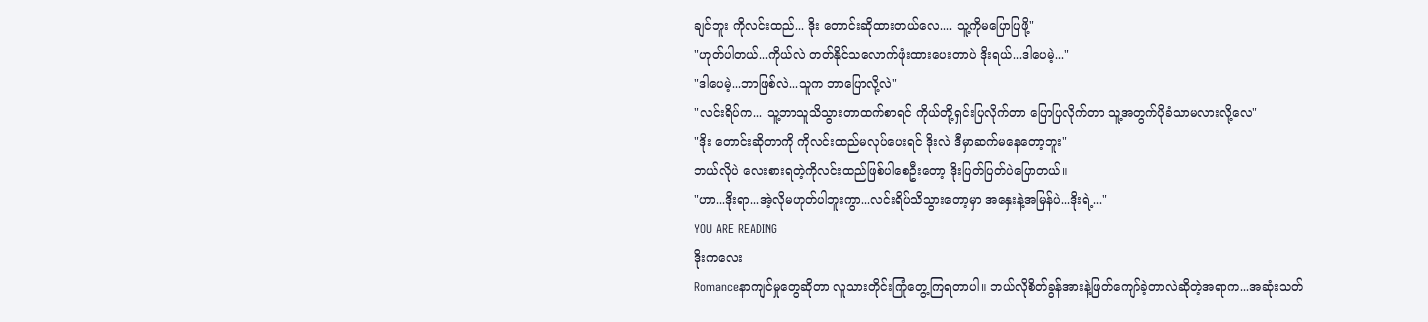ချင်ဘူး ကိုလင်းထည်... ဒိုး တောင်းဆိုထားတယ်လေ.... သူ့ကိုမပြောပြဖို့"
"ဟုတ်ပါတယ်...ကိုယ်လဲ တတ်နိုင်သလောက်ဖုံးထားပေးတာပဲ ဒိုးရယ်...ဒါပေမဲ့..."
"ဒါပေမဲ့...ဘာဖြစ်လဲ...သူက ဘာပြောလို့လဲ"
"လင်းရိပ်က... သူ့ဘာသူသိသွားတာထက်စာရင် ကိုယ်တို့ရှင်းပြလိုက်တာ ပြောပြလိုက်တာ သူ့အတွက်ပိုခံသာမလားလို့လေ"
"ဒိုး တောင်းဆိုတာကို ကိုလင်းထည်မလုပ်ပေးရင် ဒိုးလဲ ဒီမှာဆက်မနေတော့ဘူး"
ဘယ်လိုပဲ လေးစားရတဲ့ကိုလင်းထည်ဖြစ်ပါစေဦးတော့ ဒိုးပြတ်ပြတ်ပဲပြောတယ်။
"ဟာ...ဒိုးရာ...အဲ့လိုမဟုတ်ပါဘူးကွာ...လင်းရိပ်သိသွားတော့မှာ အနှေးနဲ့အမြန်ပဲ...ဒိုးရဲ့..."
YOU ARE READING
ဒိုးကလေး
Romanceနာကျင်မှုတွေဆိုတာ လူသားတိုင်းကြုံတွေ့ကြရတာပါ။ ဘယ်လိုစိတ်ခွန်အားနဲ့ဖြတ်ကျော်ခဲ့တာလဲဆိုတဲ့အရာက...အဆုံးသတ်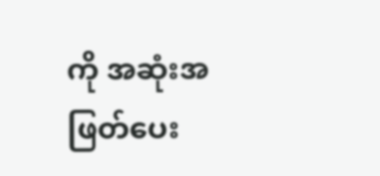ကို အဆုံးအဖြတ်ပေး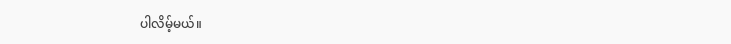ပါလိမ့်မယ်။